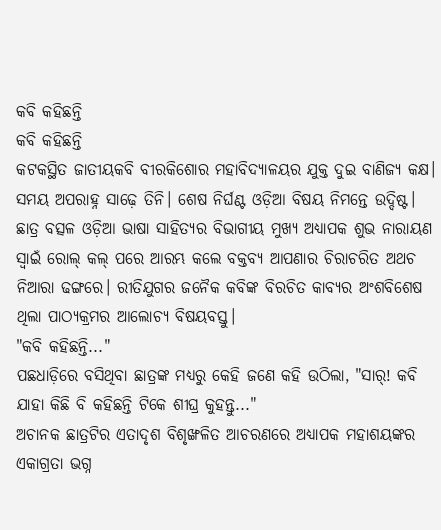କବି କହିଛନ୍ତି
କବି କହିଛନ୍ତି
କଟକସ୍ଥିତ ଜାତୀୟକବି ବୀରକିଶୋର ମହାବିଦ୍ୟାଳୟର ଯୁକ୍ତ ଦୁଇ ବାଣିଜ୍ୟ କକ୍ଷ। ସମୟ ଅପରାହ୍ନ ସାଢ଼େ ତିନି। ଶେଷ ନିର୍ଘଣ୍ଟ ଓଡ଼ିଆ ବିଷୟ ନିମନ୍ତେ ଉଦ୍ଦିଷ୍ଟ। ଛାତ୍ର ବତ୍ସଳ ଓଡ଼ିଆ ଭାଷା ସାହିତ୍ୟର ବିଭାଗୀୟ ମୁଖ୍ୟ ଅଧ୍ୟାପକ ଶୁଭ ନାରାୟଣ ସ୍ବାଇଁ ରୋଲ୍ କଲ୍ ପରେ ଆରମ୍ଭ କଲେ ବକ୍ତବ୍ୟ ଆପଣାର ଚିରାଚରିତ ଅଥଚ ନିଆରା ଢଙ୍ଗରେ। ରୀତିଯୁଗର ଜନୈକ କବିଙ୍କ ବିରଚିତ କାବ୍ୟର ଅଂଶବିଶେଷ ଥିଲା ପାଠ୍ୟକ୍ରମର ଆଲୋଚ୍ୟ ବିଷୟବସ୍ତୁ।
"କବି କହିଛନ୍ତି..."
ପଛଧାଡ଼ିରେ ବସିଥିବା ଛାତ୍ରଙ୍କ ମଧ୍ୟରୁ କେହି ଜଣେ କହି ଉଠିଲା, "ସାର୍! କବି ଯାହା କିଛି ବି କହିଛନ୍ତି ଟିକେ ଶୀଘ୍ର କୁହନ୍ତୁ..."
ଅଚାନକ ଛାତ୍ରଟିର ଏତାଦୃଶ ବିଶୃଙ୍ଖଳିତ ଆଚରଣରେ ଅଧ୍ୟାପକ ମହାଶୟଙ୍କର ଏକାଗ୍ରତା ଭଗ୍ନ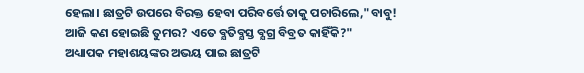ହେଲା। ଛାତ୍ରଟି ଉପରେ ବିରକ୍ତ ହେବା ପରିବର୍ତ୍ତେ ତାକୁ ପଚାରିଲେ,"ବାବୁ! ଆଜି କଣ ହୋଇଛି ତୁମର? ଏତେ ବ୍ଯତିବ୍ଯସ୍ତ ବ୍ଯଗ୍ର ବିବ୍ରତ କାହିଁକି?"
ଅଧ୍ୟାପକ ମହାଶୟଙ୍କର ଅଭୟ ପାଇ ଛାତ୍ରଟି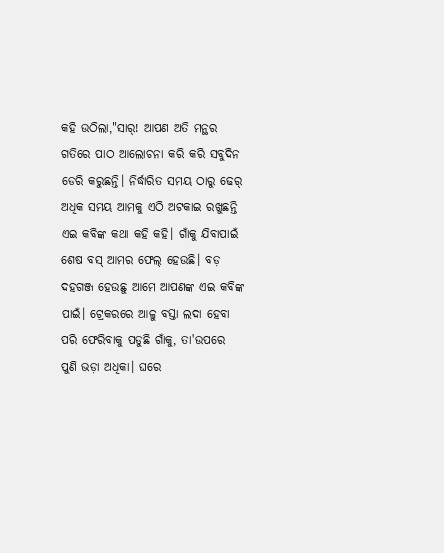କହି ଉଠିଲା,"ସାର୍! ଆପଣ ଅତି ମନ୍ଥର ଗତିରେ ପାଠ ଆଲୋଚନା କରି କରି ସବୁଦିନ ଡେରି କରୁଛନ୍ତି। ନିର୍ଦ୍ଧାରିତ ସମୟ ଠାରୁ ଢେର୍ ଅଧିକ ସମୟ ଆମକୁ ଏଠି ଅଟକାଇ ରଖୁଛନ୍ତି ଏଇ କବିଙ୍କ କଥା କହି କହି। ଗାଁକୁ ଯିବାପାଇଁ ଶେଷ ବସ୍ ଆମର ଫେଲ୍ ହେଉଛି। ବଡ଼ ଦହଗଞ୍ଜ ହେଉଛୁ ଆମେ ଆପଣଙ୍କ ଏଇ କବିଙ୍କ ପାଇଁ। ଟ୍ରେକରରେ ଆଳୁ ବସ୍ତା ଲଦା ହେବା ପରି ଫେରିବାକୁ ପଡୁଛି ଗାଁକୁ, ତା'ଉପରେ ପୁଣି ଭଡ଼ା ଅଧିକା। ଘରେ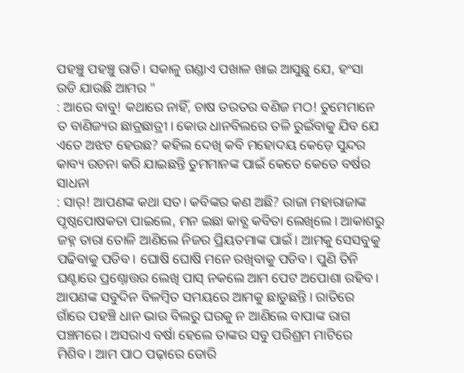ପହଞ୍ଚୁ ପହଞ୍ଚୁ ରାତି। ସକାଳୁ ଗଣ୍ଡାଏ ପଖାଳ ଖାଇ ଆସୁଛୁ ଯେ, ହଂସା ଉଡି ଯାଉଛି ଆମର "
: ଆରେ ବାବୁ! କଥାରେ ନାହିଁ, ଚାଷ ତରତର ବଣିଜ ମଠ! ତୁମେମାନେ ତ ବାଣିଜ୍ୟର ଛାତ୍ରଛାତ୍ରୀ। କୋଉ ଧାନବିଲରେ ତଳି ରୁଇଁବାକୁ ଯିବ ଯେ ଏତେ ଅଝଟ ହେଉଛ? କହିଲ ଦେଖି କବି ମହୋଦୟ କେଡ଼େ ସୁନ୍ଦର କାବ୍ୟ ରଚନା କରି ଯାଇଛନ୍ତି ତୁମମାନଙ୍କ ପାଇଁ କେତେ କେତେ ବର୍ଷର ସାଧନା
: ସାର୍! ଆପଣଙ୍କ କଥା ସତ। କବିଙ୍କର କଣ ଅଛି? ରାଜା ମହାରାଜାଙ୍କ ପୃଷ୍ଠପୋଷକତା ପାଇଲେ, ମନ ଇଛା କାବ୍ଯ କବିତା ଲେଖିଲେ। ଆକାଶରୁ ଜହ୍ନ ତାରା ତୋଳି ଆଣିଲେ ନିଜର ପ୍ରିୟତମାଙ୍କ ପାଇଁ। ଆମକୁ ସେସବୁକୁ ପଢିବାକୁ ପଡିବ। ଘୋଷି ଘୋଷି ମନେ ରଖିବାକୁ ପଡିବ। ପୁଣି ତିନି ଘଣ୍ଟାରେ ପ୍ରଶ୍ନୋତ୍ତର ଲେଖି ପାସ୍ ନକଲେ ଆମ ପେଟ ଅପୋଶା ରହିବ। ଆପଣଙ୍କ ସବୁଦିନ ବିଳମ୍ବିତ ସମୟରେ ଆମକୁ ଛାଡୁଛନ୍ତି। ରାତିରେ ଗାଁରେ ପହଞ୍ଚି ଧାନ ଭାର ବିଲରୁ ଘରକୁ ନ ଆଣିଲେ ବାପାଙ୍କ ରାଗ ପଞ୍ଚମରେ। ଅସରାଏ ବର୍ଷା ହେଲେ ତାଙ୍କର ସବୁ ପରିଶ୍ରମ ମାଟିରେ ମିଶିବ। ଆମ ପାଠ ପଢ଼ାରେ ଡୋରି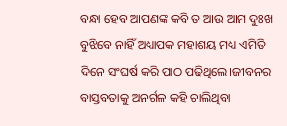ବନ୍ଧା ହେବ ଆପଣଙ୍କ କବି ତ ଆଉ ଆମ ଦୁଃଖ ବୁଝିବେ ନାହିଁ ଅଧ୍ୟାପକ ମହାଶୟ ମଧ୍ୟ ଏମିତି ଦିନେ ସଂଘର୍ଷ କରି ପାଠ ପଢିଥିଲେ।ଜୀବନର ବାସ୍ତବତାକୁ ଅନର୍ଗଳ କହି ଚାଲିଥିବା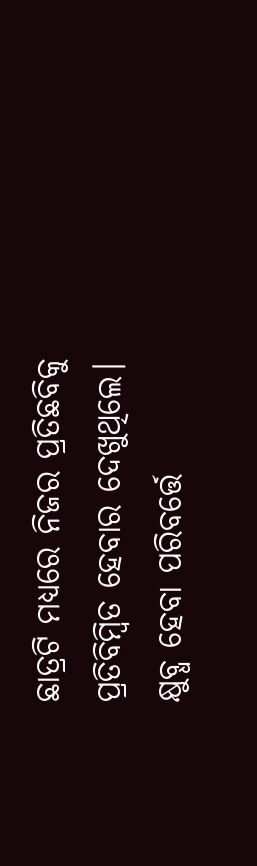ଛାତ୍ରଟି ମଧ୍ୟରେ ନିଜର ପ୍ରତିଛବିକୁ ପ୍ରତିବିମ୍ବିତ ହେବାର ଦେଖୁଥିଲେ। କ୍ଷୁବ୍ଧ ହେବା ପରିବର୍ତ୍ତେ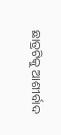ଛାତ୍ରଟିକୁ ଆଶୀର୍ବାଦ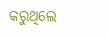କରୁଥିଲେ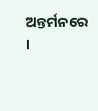ଅନ୍ତର୍ମନରେ ।